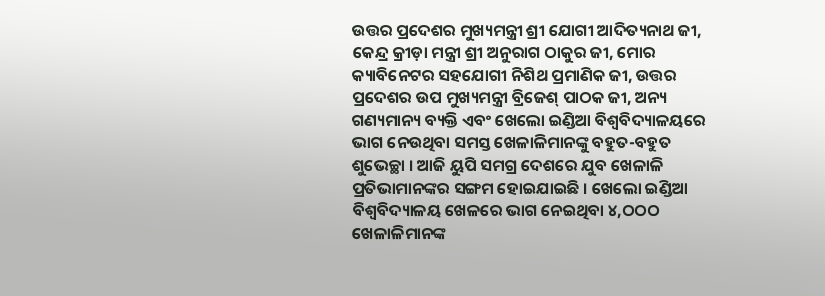ଉତ୍ତର ପ୍ରଦେଶର ମୁଖ୍ୟମନ୍ତ୍ରୀ ଶ୍ରୀ ଯୋଗୀ ଆଦିତ୍ୟନାଥ ଜୀ, କେନ୍ଦ୍ର କ୍ରୀଡ଼ା ମନ୍ତ୍ରୀ ଶ୍ରୀ ଅନୁରାଗ ଠାକୁର ଜୀ, ମୋର କ୍ୟାବିନେଟର ସହଯୋଗୀ ନିଶିଥ ପ୍ରମାଣିକ ଜୀ, ଉତ୍ତର ପ୍ରଦେଶର ଉପ ମୁଖ୍ୟମନ୍ତ୍ରୀ ବ୍ରିଜେଶ୍ ପାଠକ ଜୀ, ଅନ୍ୟ ଗଣ୍ୟମାନ୍ୟ ବ୍ୟକ୍ତି ଏବଂ ଖେଲୋ ଇଣ୍ଡିଆ ବିଶ୍ୱବିଦ୍ୟାଳୟରେ ଭାଗ ନେଉଥିବା ସମସ୍ତ ଖେଳାଳିମାନଙ୍କୁ ବହୁତ-ବହୁତ ଶୁଭେଚ୍ଛା । ଆଜି ୟୁପି ସମଗ୍ର ଦେଶରେ ଯୁବ ଖେଳାଳି ପ୍ରତିଭାମାନଙ୍କର ସଙ୍ଗମ ହୋଇଯାଇଛି । ଖେଲୋ ଇଣ୍ଡିଆ ବିଶ୍ୱବିଦ୍ୟାଳୟ ଖେଳରେ ଭାଗ ନେଇଥିବା ୪,ଠଠଠ ଖେଳାଳିମାନଙ୍କ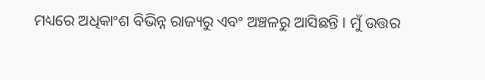ମଧ୍ୟରେ ଅଧିକାଂଶ ବିଭିନ୍ନ ରାଜ୍ୟରୁ ଏବଂ ଅଞ୍ଚଳରୁ ଆସିଛନ୍ତି । ମୁଁ ଉତ୍ତର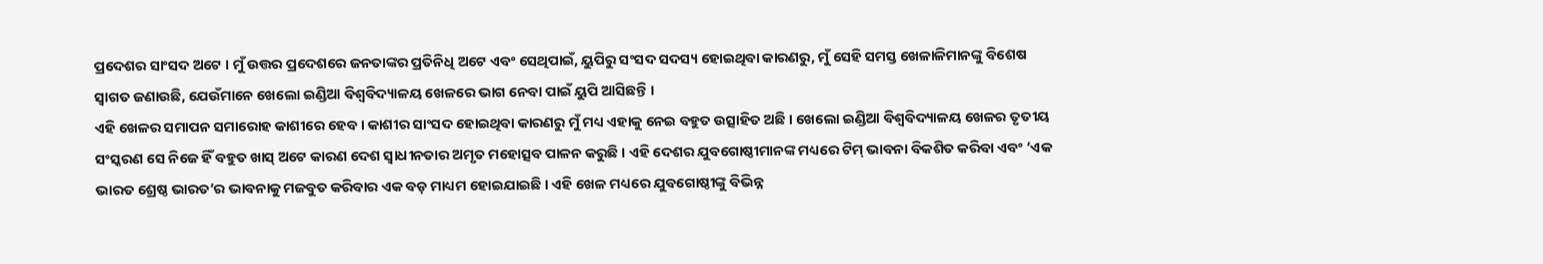ପ୍ରଦେଶର ସାଂସଦ ଅଟେ । ମୁଁ ଉତ୍ତର ପ୍ରଦେଶରେ ଜନତାଙ୍କର ପ୍ରତିନିଧି ଅଟେ ଏବଂ ସେଥିପାଇଁ, ୟୁପିରୁ ସଂସଦ ସଦସ୍ୟ ହୋଇଥିବା କାରଣରୁ, ମୁଁ ସେହି ସମସ୍ତ ଖେଳାଳିମାନଙ୍କୁ ବିଶେଷ ସ୍ୱାଗତ ଜଣାଉଛି, ଯେଉଁମାନେ ଖେଲୋ ଇଣ୍ଡିଆ ବିଶ୍ୱବିଦ୍ୟାଳୟ ଖେଳରେ ଭାଗ ନେବା ପାଇଁ ୟୁପି ଆସିଛନ୍ତି ।
ଏହି ଖେଳର ସମାପନ ସମାରୋହ କାଶୀରେ ହେବ । କାଶୀର ସାଂସଦ ହୋଇଥିବା କାରଣରୁ ମୁଁ ମଧ୍ୟ ଏହାକୁ ନେଇ ବହୁତ ଉତ୍ସାହିତ ଅଛି । ଖେଲୋ ଇଣ୍ଡିଆ ବିଶ୍ୱବିଦ୍ୟାଳୟ ଖେଳର ତୃତୀୟ ସଂସ୍କରଣ ସେ ନିଜେ ହିଁ ବହୁତ ଖାସ୍ ଅଟେ କାରଣ ଦେଶ ସ୍ୱାଧୀନତାର ଅମୃତ ମହୋତ୍ସବ ପାଳନ କରୁଛି । ଏହି ଦେଶର ଯୁବଗୋଷ୍ଠୀମାନଙ୍କ ମଧ୍ୟରେ ଟିମ୍ ଭାବନା ବିକଶିତ କରିବା ଏବଂ ‘ଏକ ଭାରତ ଶ୍ରେଷ୍ଠ ଭାରତ’ର ଭାବନାକୁ ମଜବୁତ କରିବାର ଏକ ବଡ଼ ମାଧ୍ୟମ ହୋଇଯାଇଛି । ଏହି ଖେଳ ମଧ୍ୟରେ ଯୁବଗୋଷ୍ଠୀଙ୍କୁ ବିଭିନ୍ନ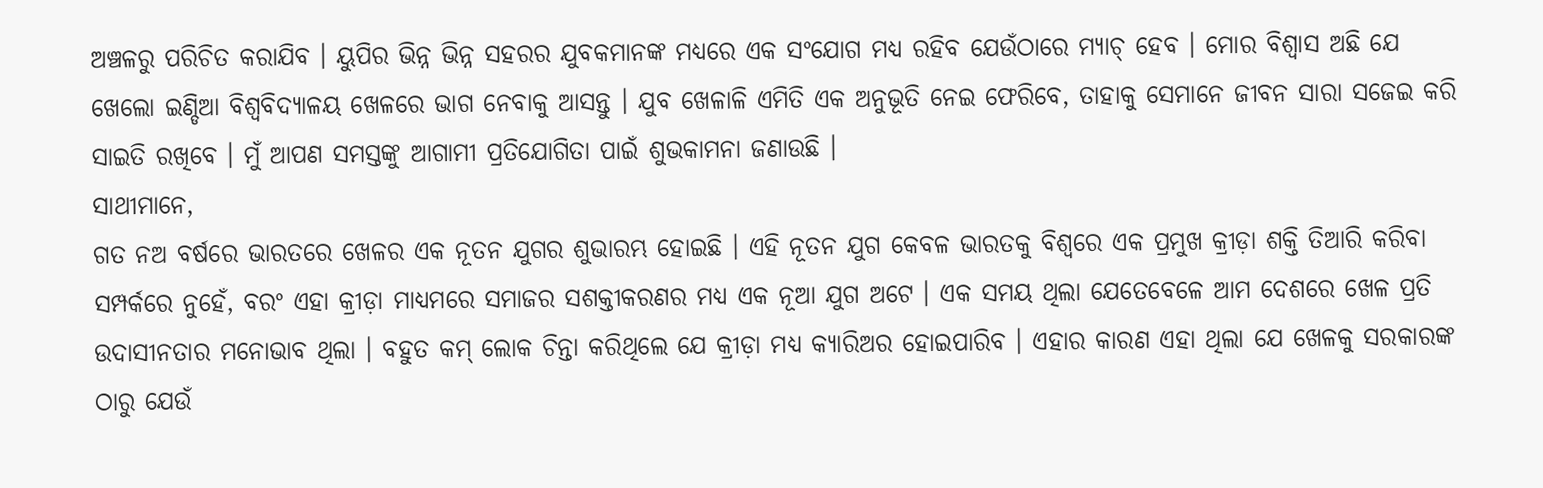ଅଞ୍ଚଳରୁ ପରିଚିତ କରାଯିବ । ୟୁପିର ଭିନ୍ନ ଭିନ୍ନ ସହରର ଯୁବକମାନଙ୍କ ମଧ୍ୟରେ ଏକ ସଂଯୋଗ ମଧ୍ୟ ରହିବ ଯେଉଁଠାରେ ମ୍ୟାଚ୍ ହେବ । ମୋର ବିଶ୍ୱାସ ଅଛି ଯେ ଖେଲୋ ଇଣ୍ଡିଆ ବିଶ୍ୱବିଦ୍ୟାଳୟ ଖେଳରେ ଭାଗ ନେବାକୁ ଆସନ୍ତୁ । ଯୁବ ଖେଳାଳି ଏମିତି ଏକ ଅନୁଭୂତି ନେଇ ଫେରିବେ, ତାହାକୁ ସେମାନେ ଜୀବନ ସାରା ସଜେଇ କରି ସାଇତି ରଖିବେ । ମୁଁ ଆପଣ ସମସ୍ତଙ୍କୁ ଆଗାମୀ ପ୍ରତିଯୋଗିତା ପାଇଁ ଶୁଭକାମନା ଜଣାଉଛି ।
ସାଥୀମାନେ,
ଗତ ନଅ ବର୍ଷରେ ଭାରତରେ ଖେଳର ଏକ ନୂତନ ଯୁଗର ଶୁଭାରମ୍ଭ ହୋଇଛି । ଏହି ନୂତନ ଯୁଗ କେବଳ ଭାରତକୁ ବିଶ୍ୱରେ ଏକ ପ୍ରମୁଖ କ୍ରୀଡ଼ା ଶକ୍ତି ତିଆରି କରିବା ସମ୍ପର୍କରେ ନୁହେଁ, ବରଂ ଏହା କ୍ରୀଡ଼ା ମାଧ୍ୟମରେ ସମାଜର ସଶକ୍ତୀକରଣର ମଧ୍ୟ ଏକ ନୂଆ ଯୁଗ ଅଟେ । ଏକ ସମୟ ଥିଲା ଯେତେବେଳେ ଆମ ଦେଶରେ ଖେଳ ପ୍ରତି ଉଦାସୀନତାର ମନୋଭାବ ଥିଲା । ବହୁତ କମ୍ ଲୋକ ଚିନ୍ତା କରିଥିଲେ ଯେ କ୍ରୀଡ଼ା ମଧ୍ୟ କ୍ୟାରିଅର ହୋଇପାରିବ । ଏହାର କାରଣ ଏହା ଥିଲା ଯେ ଖେଳକୁ ସରକାରଙ୍କ ଠାରୁ ଯେଉଁ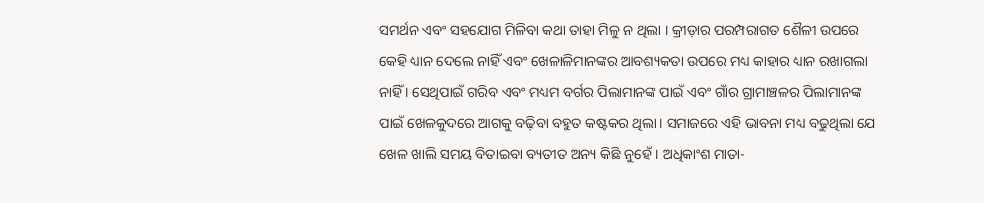ସମର୍ଥନ ଏବଂ ସହଯୋଗ ମିଳିବା କଥା ତାହା ମିଳୁ ନ ଥିଲା । କ୍ରୀଡ଼ାର ପରମ୍ପରାଗତ ଶୈଳୀ ଉପରେ କେହି ଧ୍ୟାନ ଦେଲେ ନାହିଁ ଏବଂ ଖେଳାଳିମାନଙ୍କର ଆବଶ୍ୟକତା ଉପରେ ମଧ୍ୟ କାହାର ଧ୍ୟାନ ରଖାଗଲା ନାହିଁ । ସେଥିପାଇଁ ଗରିବ ଏବଂ ମଧ୍ୟମ ବର୍ଗର ପିଲାମାନଙ୍କ ପାଇଁ ଏବଂ ଗାଁର ଗ୍ରାମାଞ୍ଚଳର ପିଲାମାନଙ୍କ ପାଇଁ ଖେଳକୁଦରେ ଆଗକୁ ବଢ଼ିବା ବହୁତ କଷ୍ଟକର ଥିଲା। ସମାଜରେ ଏହି ଭାବନା ମଧ୍ୟ ବଢୁଥିଲା ଯେ ଖେଳ ଖାଲି ସମୟ ବିତାଇବା ବ୍ୟତୀତ ଅନ୍ୟ କିଛି ନୁହେଁ । ଅଧିକାଂଶ ମାତା-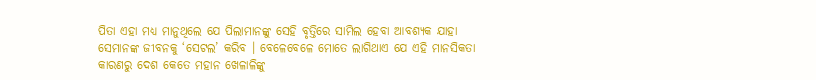ପିତା ଏହା ମଧ୍ୟ ମାନୁଥିଲେ ଯେ ପିଲାମାନଙ୍କୁ ସେହି ବୃତ୍ତିରେ ସାମିଲ ହେବା ଆବଶ୍ୟକ ଯାହା ସେମାନଙ୍କ ଜୀବନକୁ ‘ସେଟଲ’ କରିବ । ବେଳେବେଳେ ମୋତେ ଲାଗିଥାଏ ଯେ ଏହି ମାନସିକତା କାରଣରୁ ଦେଶ କେତେ ମହାନ ଖେଳାଳିଙ୍କୁ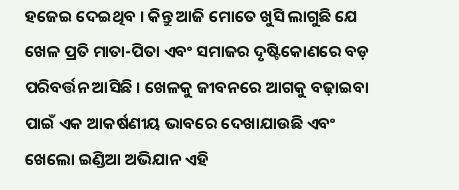ହଜେଇ ଦେଇଥିବ । କିନ୍ତୁ ଆଜି ମୋତେ ଖୁସି ଲାଗୁଛି ଯେ ଖେଳ ପ୍ରତି ମାତା-ପିତା ଏବଂ ସମାଜର ଦୃଷ୍ଟିକୋଣରେ ବଡ଼ ପରିବର୍ତ୍ତନ ଆସିଛି । ଖେଳକୁ ଜୀବନରେ ଆଗକୁ ବଢ଼ାଇବା ପାଇଁ ଏକ ଆକର୍ଷଣୀୟ ଭାବରେ ଦେଖାଯାଉଛି ଏବଂ ଖେଲୋ ଇଣ୍ଡିଆ ଅଭିଯାନ ଏହି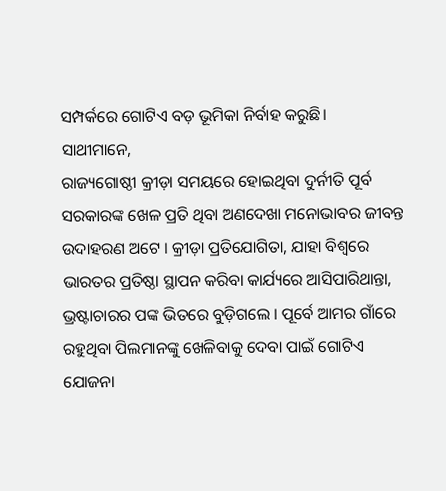ସମ୍ପର୍କରେ ଗୋଟିଏ ବଡ଼ ଭୂମିକା ନିର୍ବାହ କରୁଛି।
ସାଥୀମାନେ,
ରାଜ୍ୟଗୋଷ୍ଠୀ କ୍ରୀଡ଼ା ସମୟରେ ହୋଇଥିବା ଦୁର୍ନୀତି ପୂର୍ବ ସରକାରଙ୍କ ଖେଳ ପ୍ରତି ଥିବା ଅଣଦେଖା ମନୋଭାବର ଜୀବନ୍ତ ଉଦାହରଣ ଅଟେ । କ୍ରୀଡ଼ା ପ୍ରତିଯୋଗିତା, ଯାହା ବିଶ୍ୱରେ ଭାରତର ପ୍ରତିଷ୍ଠା ସ୍ଥାପନ କରିବା କାର୍ଯ୍ୟରେ ଆସିପାରିଥାନ୍ତା, ଭ୍ରଷ୍ଟାଚାରର ପଙ୍କ ଭିତରେ ବୁଡ଼ିଗଲେ । ପୂର୍ବେ ଆମର ଗାଁରେ ରହୁଥିବା ପିଲମାନଙ୍କୁ ଖେଳିବାକୁ ଦେବା ପାଇଁ ଗୋଟିଏ ଯୋଜନା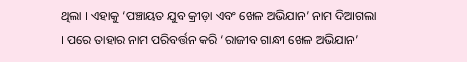ଥିଲା । ଏହାକୁ ‘ପଞ୍ଚାୟତ ଯୁବ କ୍ରୀଡ଼ା ଏବଂ ଖେଳ ଅଭିଯାନ’ ନାମ ଦିଆଗଲା । ପରେ ତାହାର ନାମ ପରିବର୍ତ୍ତନ କରି ‘ରାଜୀବ ଗାନ୍ଧୀ ଖେଳ ଅଭିଯାନ’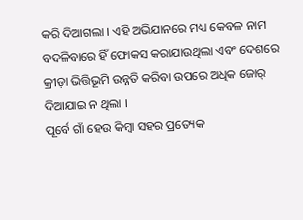କରି ଦିଆଗଲା । ଏହି ଅଭିଯାନରେ ମଧ୍ୟ କେବଳ ନାମ ବଦଳିବାରେ ହିଁ ଫୋକସ କରାଯାଉଥିଲା ଏବଂ ଦେଶରେ କ୍ରୀଡ଼ା ଭିତ୍ତିଭୂମି ଉନ୍ନତି କରିବା ଉପରେ ଅଧିକ ଜୋର୍ ଦିଆଯାଇ ନ ଥିଲା ।
ପୂର୍ବେ ଗାଁ ହେଉ କିମ୍ବା ସହର ପ୍ରତ୍ୟେକ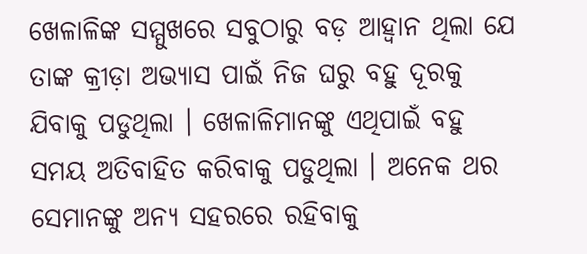ଖେଳାଳିଙ୍କ ସମ୍ମୁଖରେ ସବୁଠାରୁ ବଡ଼ ଆହ୍ୱାନ ଥିଲା ଯେ ତାଙ୍କ କ୍ରୀଡ଼ା ଅଭ୍ୟାସ ପାଇଁ ନିଜ ଘରୁ ବହୁ ଦୂରକୁ ଯିବାକୁ ପଡୁଥିଲା । ଖେଳାଳିମାନଙ୍କୁ ଏଥିପାଇଁ ବହୁ ସମୟ ଅତିବାହିତ କରିବାକୁ ପଡୁଥିଲା । ଅନେକ ଥର ସେମାନଙ୍କୁ ଅନ୍ୟ ସହରରେ ରହିବାକୁ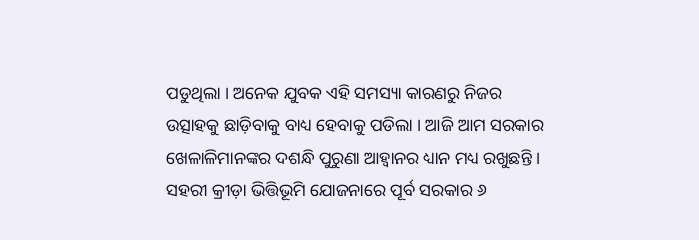ପଡୁଥିଲା । ଅନେକ ଯୁବକ ଏହି ସମସ୍ୟା କାରଣରୁ ନିଜର ଉତ୍ସାହକୁ ଛାଡ଼ିବାକୁ ବାଧ୍ୟ ହେବାକୁ ପଡିଲା । ଆଜି ଆମ ସରକାର ଖେଳାଳିମାନଙ୍କର ଦଶନ୍ଧି ପୁରୁଣା ଆହ୍ୱାନର ଧ୍ୟାନ ମଧ୍ୟ ରଖୁଛନ୍ତି । ସହରୀ କ୍ରୀଡ଼ା ଭିତ୍ତିଭୂମି ଯୋଜନାରେ ପୂର୍ବ ସରକାର ୬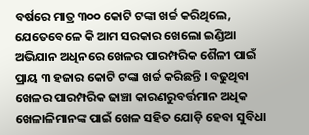ବର୍ଷରେ ମାତ୍ର ୩୦୦ କୋଟି ଟଙ୍କା ଖର୍ଚ୍ଚ କରିଥିଲେ, ଯେତେବେଳେ କି ଆମ ସରକାର ଖେଲୋ ଇଣ୍ଡିଆ ଅଭିଯାନ ଅଧିନରେ ଖେଳର ପାରମ୍ପରିକ ଶୈଳୀ ପାଇଁ ପ୍ରାୟ ୩ ହଜାର କୋଟି ଟଙ୍କା ଖର୍ଚ୍ଚ କରିଛନ୍ତି । ବଢୁଥିବା ଖେଳର ପାରମ୍ପରିକ ଢାଞ୍ଚା କାରଣରୁବର୍ତ୍ତମାନ ଅଧିକ ଖେଳାଳିମାନଙ୍କ ପାଇଁ ଖେଳ ସହିତ ଯୋଡ଼ି ହେବା ସୁବିଧା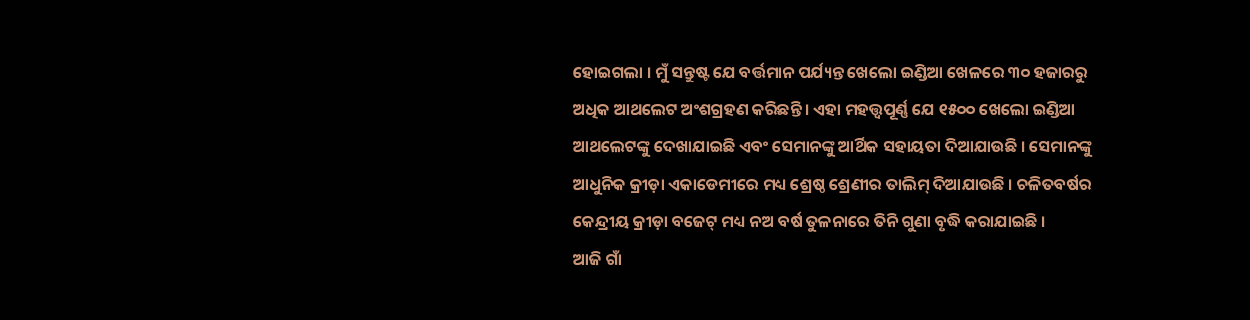ହୋଇଗଲା । ମୁଁ ସନ୍ତୁଷ୍ଟ ଯେ ବର୍ତ୍ତମାନ ପର୍ଯ୍ୟନ୍ତ ଖେଲୋ ଇଣ୍ଡିଆ ଖେଳରେ ୩୦ ହଜାରରୁ ଅଧିକ ଆଥଲେଟ ଅଂଶଗ୍ରହଣ କରିଛନ୍ତି । ଏହା ମହତ୍ତ୍ୱପୂର୍ଣ୍ଣ ଯେ ୧୫୦୦ ଖେଲୋ ଇଣ୍ଡିଆ ଆଥଲେଟଙ୍କୁ ଦେଖାଯାଇଛି ଏବଂ ସେମାନଙ୍କୁ ଆର୍ଥିକ ସହାୟତା ଦିଆଯାଉଛି । ସେମାନଙ୍କୁ ଆଧୁନିକ କ୍ରୀଡ଼ା ଏକାଡେମୀରେ ମଧ୍ୟ ଶ୍ରେଷ୍ଠ ଶ୍ରେଣୀର ତାଲିମ୍ ଦିଆଯାଉଛି । ଚଳିତବର୍ଷର କେନ୍ଦ୍ରୀୟ କ୍ରୀଡ଼ା ବଜେଟ୍ ମଧ୍ୟ ନଅ ବର୍ଷ ତୁଳନାରେ ତିନି ଗୁଣା ବୃଦ୍ଧି କରାଯାଇଛି ।
ଆଜି ଗାଁ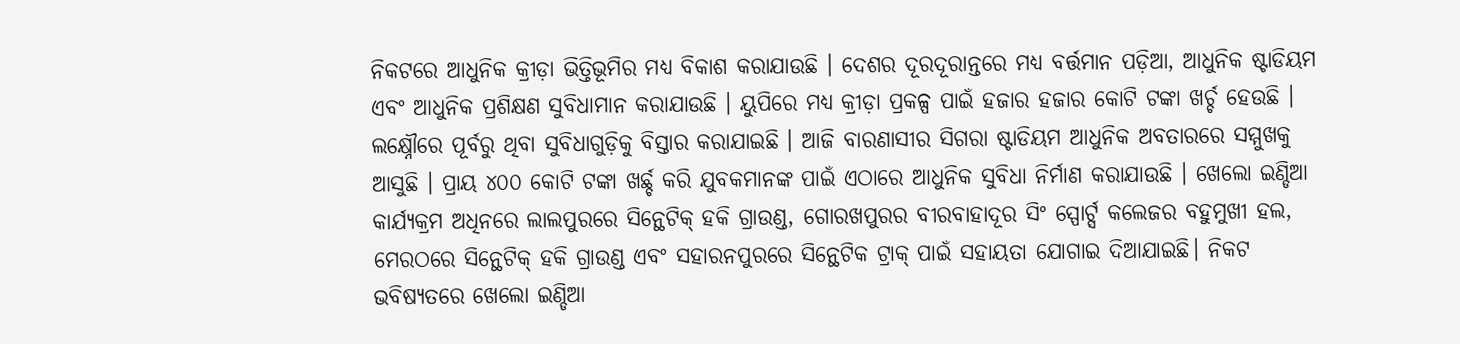ନିକଟରେ ଆଧୁନିକ କ୍ରୀଡ଼ା ଭିତ୍ତିଭୂମିର ମଧ୍ୟ ବିକାଶ କରାଯାଉଛି । ଦେଶର ଦୂରଦୂରାନ୍ତରେ ମଧ୍ୟ ବର୍ତ୍ତମାନ ପଡ଼ିଆ, ଆଧୁନିକ ଷ୍ଟାଡିୟମ ଏବଂ ଆଧୁନିକ ପ୍ରଶିକ୍ଷଣ ସୁବିଧାମାନ କରାଯାଉଛି । ୟୁପିରେ ମଧ୍ୟ କ୍ରୀଡ଼ା ପ୍ରକଳ୍ପ ପାଇଁ ହଜାର ହଜାର କୋଟି ଟଙ୍କା ଖର୍ଚ୍ଚ ହେଉଛି । ଲକ୍ଷ୍ନୌରେ ପୂର୍ବରୁ ଥିବା ସୁବିଧାଗୁଡ଼ିକୁ ବିସ୍ତାର କରାଯାଇଛି । ଆଜି ବାରଣାସୀର ସିଗରା ଷ୍ଟାଡିୟମ ଆଧୁନିକ ଅବତାରରେ ସମ୍ମୁଖକୁ ଆସୁଛି । ପ୍ରାୟ ୪୦୦ କୋଟି ଟଙ୍କା ଖର୍ଛ୍ଚ କରି ଯୁବକମାନଙ୍କ ପାଇଁ ଏଠାରେ ଆଧୁନିକ ସୁବିଧା ନିର୍ମାଣ କରାଯାଉଛି । ଖେଲୋ ଇଣ୍ଡିଆ କାର୍ଯ୍ୟକ୍ରମ ଅଧିନରେ ଲାଲପୁରରେ ସିନ୍ଥେଟିକ୍ ହକି ଗ୍ରାଉଣ୍ଡ, ଗୋରଖପୁରର ବୀରବାହାଦୂର ସିଂ ସ୍ପୋର୍ଟ୍ସ କଲେଜର ବହୁମୁଖୀ ହଲ, ମେରଠରେ ସିନ୍ଥେଟିକ୍ ହକି ଗ୍ରାଉଣ୍ଡ ଏବଂ ସହାରନପୁରରେ ସିନ୍ଥେଟିକ ଟ୍ରାକ୍ ପାଇଁ ସହାୟତା ଯୋଗାଇ ଦିଆଯାଇଛି। ନିକଟ ଭବିଷ୍ୟତରେ ଖେଲୋ ଇଣ୍ଡିଆ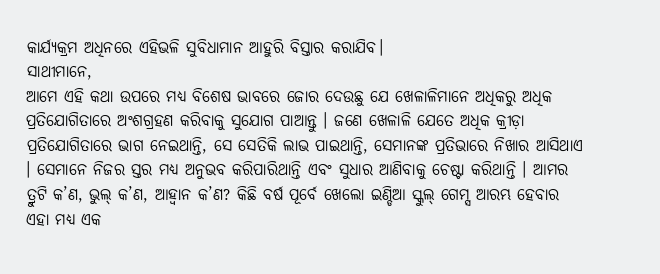କାର୍ଯ୍ୟକ୍ରମ ଅଧିନରେ ଏହିଭଳି ସୁବିଧାମାନ ଆହୁରି ବିସ୍ତାର କରାଯିବ।
ସାଥୀମାନେ,
ଆମେ ଏହି କଥା ଉପରେ ମଧ୍ୟ ବିଶେଷ ଭାବରେ ଜୋର ଦେଉଛୁ ଯେ ଖେଳାଳିମାନେ ଅଧିକରୁ ଅଧିକ ପ୍ରତିଯୋଗିତାରେ ଅଂଶଗ୍ରହଣ କରିବାକୁ ସୁଯୋଗ ପାଆନ୍ତୁ । ଜଣେ ଖେଳାଳି ଯେତେ ଅଧିକ କ୍ରୀଡ଼ା ପ୍ରତିଯୋଗିତାରେ ଭାଗ ନେଇଥାନ୍ତି, ସେ ସେତିକି ଲାଭ ପାଇଥାନ୍ତି, ସେମାନଙ୍କ ପ୍ରତିଭାରେ ନିଖାର ଆସିଥାଏ । ସେମାନେ ନିଜର ସ୍ତର ମଧ୍ୟ ଅନୁଭବ କରିପାରିଥାନ୍ତି ଏବଂ ସୁଧାର ଆଣିବାକୁ ଚେଷ୍ଟା କରିଥାନ୍ତି । ଆମର ତ୍ରୁଟି କ’ଣ, ଭୁଲ୍ କ’ଣ, ଆହ୍ୱାନ କ’ଣ? କିଛି ବର୍ଷ ପୂର୍ବେ ଖେଲୋ ଇଣ୍ଡିଆ ସ୍କୁଲ୍ ଗେମ୍ସ ଆରମ୍ଭ ହେବାର ଏହା ମଧ୍ୟ ଏକ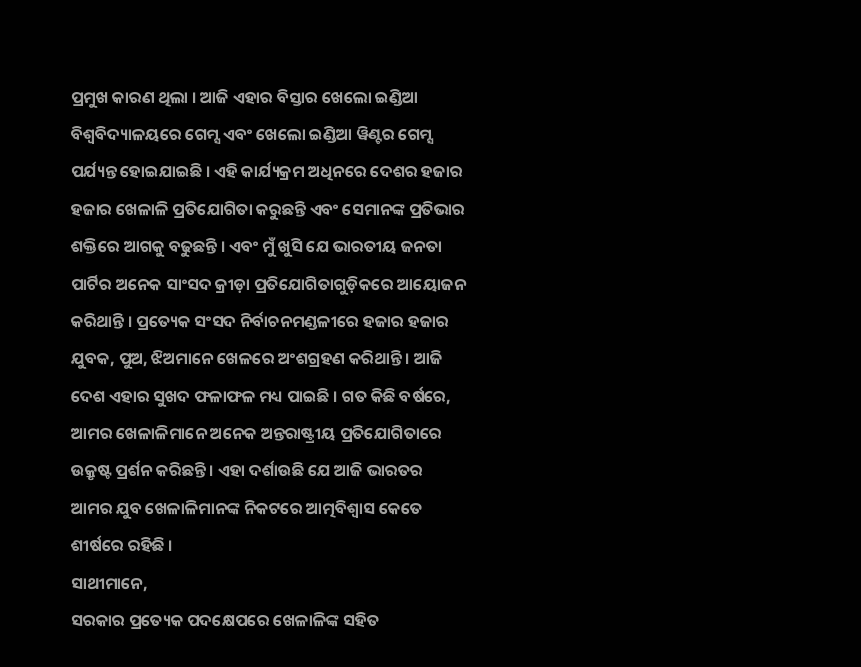ପ୍ରମୁଖ କାରଣ ଥିଲା । ଆଜି ଏହାର ବିସ୍ତାର ଖେଲୋ ଇଣ୍ଡିଆ ବିଶ୍ୱବିଦ୍ୟାଳୟରେ ଗେମ୍ସ ଏବଂ ଖେଲୋ ଇଣ୍ଡିଆ ୱିଣ୍ଟର ଗେମ୍ସ ପର୍ଯ୍ୟନ୍ତ ହୋଇଯାଇଛି । ଏହି କାର୍ଯ୍ୟକ୍ରମ ଅଧିନରେ ଦେଶର ହଜାର ହଜାର ଖେଳାଳି ପ୍ରତିଯୋଗିତା କରୁଛନ୍ତି ଏବଂ ସେମାନଙ୍କ ପ୍ରତିଭାର ଶକ୍ତିରେ ଆଗକୁ ବଢୁଛନ୍ତି । ଏବଂ ମୁଁ ଖୁସି ଯେ ଭାରତୀୟ ଜନତା ପାର୍ଟିର ଅନେକ ସାଂସଦ କ୍ରୀଡ଼ା ପ୍ରତିଯୋଗିତାଗୁଡ଼ିକରେ ଆୟୋଜନ କରିଥାନ୍ତି । ପ୍ରତ୍ୟେକ ସଂସଦ ନିର୍ବାଚନମଣ୍ଡଳୀରେ ହଜାର ହଜାର ଯୁବକ, ପୁଅ, ଝିଅମାନେ ଖେଳରେ ଅଂଶଗ୍ରହଣ କରିଥାନ୍ତି । ଆଜି ଦେଶ ଏହାର ସୁଖଦ ଫଳାଫଳ ମଧ୍ୟ ପାଇଛି । ଗତ କିଛି ବର୍ଷରେ, ଆମର ଖେଳାଳିମାନେ ଅନେକ ଅନ୍ତରାଷ୍ଟ୍ରୀୟ ପ୍ରତିଯୋଗିତାରେ ଉକ୍ରୃଷ୍ଟ ପ୍ରର୍ଶନ କରିଛନ୍ତି । ଏହା ଦର୍ଶାଉଛି ଯେ ଆଜି ଭାରତର ଆମର ଯୁବ ଖେଳାଳିମାନଙ୍କ ନିକଟରେ ଆତ୍ମବିଶ୍ୱାସ କେତେ ଶୀର୍ଷରେ ରହିଛି ।
ସାଥୀମାନେ,
ସରକାର ପ୍ରତ୍ୟେକ ପଦକ୍ଷେପରେ ଖେଳାଳିଙ୍କ ସହିତ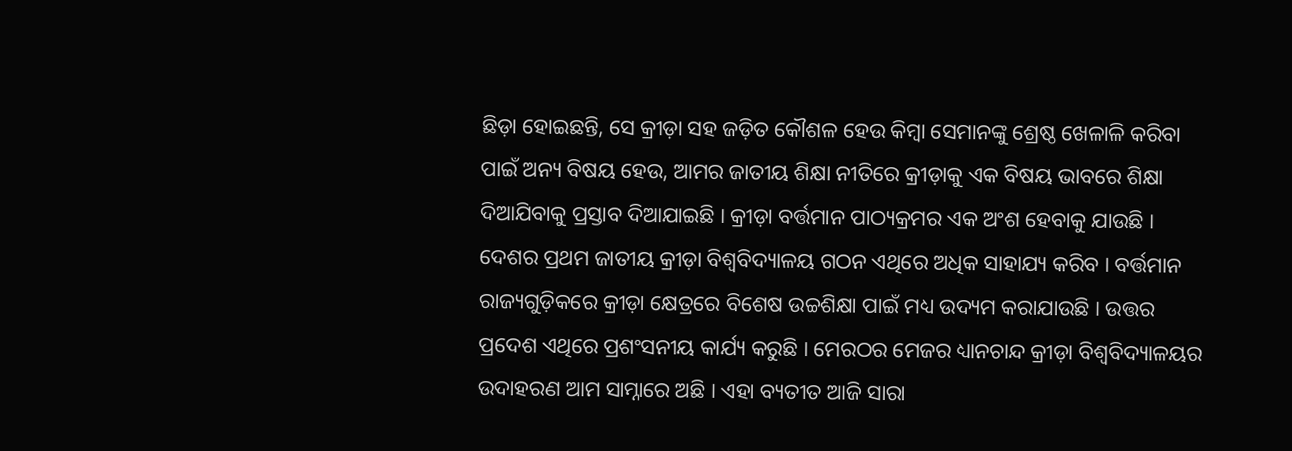ଛିଡ଼ା ହୋଇଛନ୍ତି, ସେ କ୍ରୀଡ଼ା ସହ ଜଡ଼ିତ କୌଶଳ ହେଉ କିମ୍ବା ସେମାନଙ୍କୁ ଶ୍ରେଷ୍ଠ ଖେଳାଳି କରିବା ପାଇଁ ଅନ୍ୟ ବିଷୟ ହେଉ, ଆମର ଜାତୀୟ ଶିକ୍ଷା ନୀତିରେ କ୍ରୀଡ଼ାକୁ ଏକ ବିଷୟ ଭାବରେ ଶିକ୍ଷା ଦିଆଯିବାକୁ ପ୍ରସ୍ତାବ ଦିଆଯାଇଛି । କ୍ରୀଡ଼ା ବର୍ତ୍ତମାନ ପାଠ୍ୟକ୍ରମର ଏକ ଅଂଶ ହେବାକୁ ଯାଉଛି । ଦେଶର ପ୍ରଥମ ଜାତୀୟ କ୍ରୀଡ଼ା ବିଶ୍ୱବିଦ୍ୟାଳୟ ଗଠନ ଏଥିରେ ଅଧିକ ସାହାଯ୍ୟ କରିବ । ବର୍ତ୍ତମାନ ରାଜ୍ୟଗୁଡ଼ିକରେ କ୍ରୀଡ଼ା କ୍ଷେତ୍ରରେ ବିଶେଷ ଉଚ୍ଚଶିକ୍ଷା ପାଇଁ ମଧ୍ୟ ଉଦ୍ୟମ କରାଯାଉଛି । ଉତ୍ତର ପ୍ରଦେଶ ଏଥିରେ ପ୍ରଶଂସନୀୟ କାର୍ଯ୍ୟ କରୁଛି । ମେରଠର ମେଜର ଧ୍ୟାନଚାନ୍ଦ କ୍ରୀଡ଼ା ବିଶ୍ୱବିଦ୍ୟାଳୟର ଉଦାହରଣ ଆମ ସାମ୍ନାରେ ଅଛି । ଏହା ବ୍ୟତୀତ ଆଜି ସାରା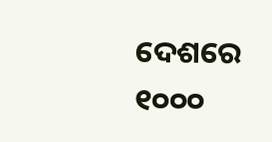ଦେଶରେ ୧୦୦୦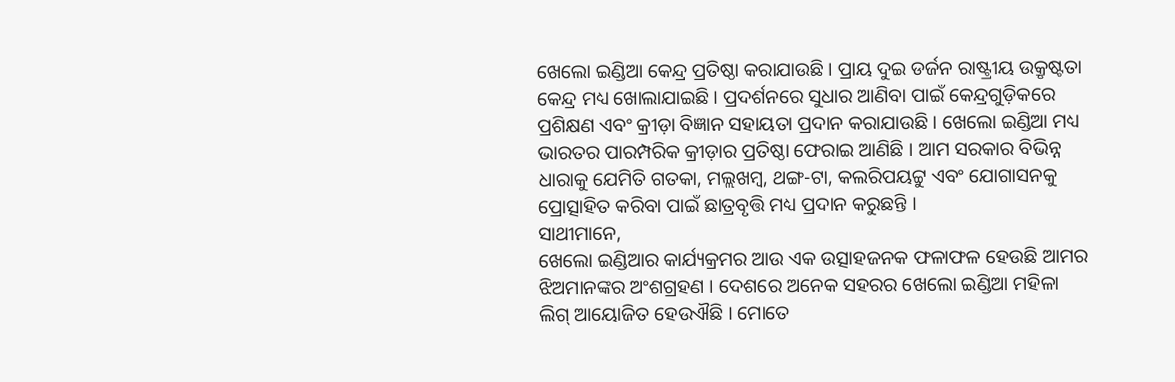ଖେଲୋ ଇଣ୍ଡିଆ କେନ୍ଦ୍ର ପ୍ରତିଷ୍ଠା କରାଯାଉଛି । ପ୍ରାୟ ଦୁଇ ଡର୍ଜନ ରାଷ୍ଟ୍ରୀୟ ଉକ୍ରୃଷ୍ଟତା କେନ୍ଦ୍ର ମଧ୍ୟ ଖୋଲାଯାଇଛି । ପ୍ରଦର୍ଶନରେ ସୁଧାର ଆଣିବା ପାଇଁ କେନ୍ଦ୍ରଗୁଡ଼ିକରେ ପ୍ରଶିକ୍ଷଣ ଏବଂ କ୍ରୀଡ଼ା ବିଜ୍ଞାନ ସହାୟତା ପ୍ରଦାନ କରାଯାଉଛି । ଖେଲୋ ଇଣ୍ଡିଆ ମଧ୍ୟ ଭାରତର ପାରମ୍ପରିକ କ୍ରୀଡ଼ାର ପ୍ରତିଷ୍ଠା ଫେରାଇ ଆଣିଛି । ଆମ ସରକାର ବିଭିନ୍ନ ଧାରାକୁ ଯେମିତି ଗତକା, ମଲ୍ଲଖମ୍ବ, ଥଙ୍ଗ-ଟା, କଲରିପୟଟ୍ଟୁ ଏବଂ ଯୋଗାସନକୁ ପ୍ରୋତ୍ସାହିତ କରିବା ପାଇଁ ଛାତ୍ରବୃତ୍ତି ମଧ୍ୟ ପ୍ରଦାନ କରୁଛନ୍ତି ।
ସାଥୀମାନେ,
ଖେଲୋ ଇଣ୍ଡିଆର କାର୍ଯ୍ୟକ୍ରମର ଆଉ ଏକ ଉତ୍ସାହଜନକ ଫଳାଫଳ ହେଉଛି ଆମର ଝିଅମାନଙ୍କର ଅଂଶଗ୍ରହଣ । ଦେଶରେ ଅନେକ ସହରର ଖେଲୋ ଇଣ୍ଡିଆ ମହିଳା ଲିଗ୍ ଆୟୋଜିତ ହେଉଐଛି । ମୋତେ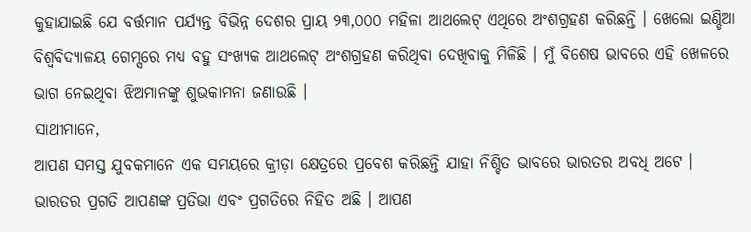କୁହାଯାଇଛି ଯେ ବର୍ତ୍ତମାନ ପର୍ଯ୍ୟନ୍ତ ବିଭିନ୍ନ ଦେଶର ପ୍ରାୟ ୨୩,୦୦୦ ମହିଳା ଆଥଲେଟ୍ ଏଥିରେ ଅଂଶଗ୍ରହଣ କରିଛନ୍ତି । ଖେଲୋ ଇଣ୍ଡିଆ ବିଶ୍ୱବିଦ୍ୟାଳୟ ଗେମ୍ସରେ ମଧ୍ୟ ବହୁ ସଂଖ୍ୟକ ଆଥଲେଟ୍ ଅଂଶଗ୍ରହଣ କରିଥିବା ଦେଖିବାକୁ ମିଳିଛି । ମୁଁ ବିଶେଷ ଭାବରେ ଏହି ଖେଳରେ ଭାଗ ନେଇଥିବା ଝିଅମାନଙ୍କୁ ଶୁଭକାମନା ଜଣାଉଛି ।
ସାଥୀମାନେ,
ଆପଣ ସମସ୍ତ ଯୁବକମାନେ ଏକ ସମୟରେ କ୍ରୀଡ଼ା କ୍ଷେତ୍ରରେ ପ୍ରବେଶ କରିଛନ୍ତି ଯାହା ନିଶ୍ଚିତ ଭାବରେ ଭାରତର ଅବଧି ଅଟେ । ଭାରତର ପ୍ରଗତି ଆପଣଙ୍କ ପ୍ରତିଭା ଏବଂ ପ୍ରଗତିରେ ନିହିତ ଅଛି । ଆପଣ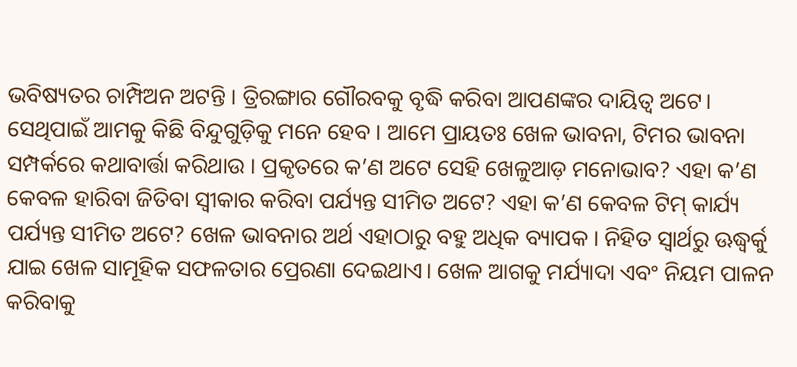ଭବିଷ୍ୟତର ଚାମ୍ପିଅନ ଅଟନ୍ତି । ତ୍ରିରଙ୍ଗାର ଗୌରବକୁ ବୃଦ୍ଧି କରିବା ଆପଣଙ୍କର ଦାୟିତ୍ୱ ଅଟେ। ସେଥିପାଇଁ ଆମକୁ କିଛି ବିନ୍ଦୁଗୁଡ଼ିକୁ ମନେ ହେବ । ଆମେ ପ୍ରାୟତଃ ଖେଳ ଭାବନା, ଟିମର ଭାବନା ସମ୍ପର୍କରେ କଥାବାର୍ତ୍ତା କରିଥାଉ । ପ୍ରକୃତରେ କ’ଣ ଅଟେ ସେହି ଖେଳୁଆଡ଼ ମନୋଭାବ? ଏହା କ’ଣ କେବଳ ହାରିବା ଜିତିବା ସ୍ୱୀକାର କରିବା ପର୍ଯ୍ୟନ୍ତ ସୀମିତ ଅଟେ? ଏହା କ’ଣ କେବଳ ଟିମ୍ କାର୍ଯ୍ୟ ପର୍ଯ୍ୟନ୍ତ ସୀମିତ ଅଟେ? ଖେଳ ଭାବନାର ଅର୍ଥ ଏହାଠାରୁ ବହୁ ଅଧିକ ବ୍ୟାପକ । ନିହିତ ସ୍ୱାର୍ଥରୁ ଊଦ୍ଧ୍ୱର୍କୁ ଯାଇ ଖେଳ ସାମୂହିକ ସଫଳତାର ପ୍ରେରଣା ଦେଇଥାଏ। ଖେଳ ଆଗକୁ ମର୍ଯ୍ୟାଦା ଏବଂ ନିୟମ ପାଳନ କରିବାକୁ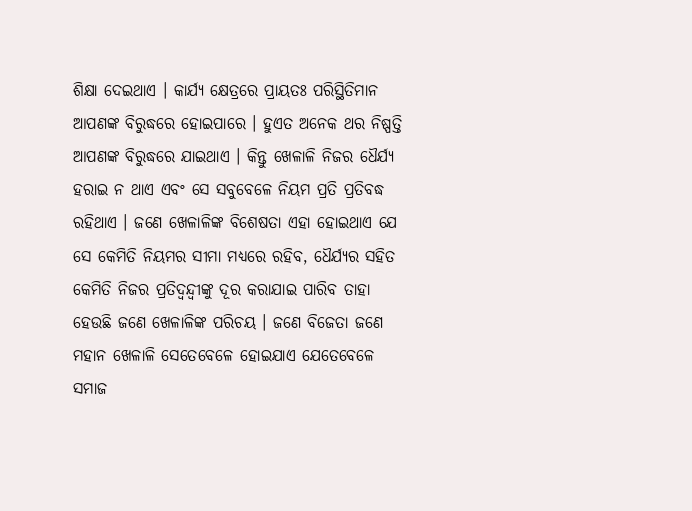ଶିକ୍ଷା ଦେଇଥାଏ । କାର୍ଯ୍ୟ କ୍ଷେତ୍ରରେ ପ୍ରାୟତଃ ପରିସ୍ଥିତିମାନ ଆପଣଙ୍କ ବିରୁଦ୍ଧରେ ହୋଇପାରେ । ହୁଏତ ଅନେକ ଥର ନିଷ୍ପତ୍ତି ଆପଣଙ୍କ ବିରୁଦ୍ଧରେ ଯାଇଥାଏ । କିନ୍ତୁ ଖେଳାଳି ନିଜର ଧୈର୍ଯ୍ୟ ହରାଇ ନ ଥାଏ ଏବଂ ସେ ସବୁବେଳେ ନିୟମ ପ୍ରତି ପ୍ରତିବଦ୍ଧ ରହିଥାଏ । ଜଣେ ଖେଳାଳିଙ୍କ ବିଶେଷତା ଏହା ହୋଇଥାଏ ଯେ ସେ କେମିତି ନିୟମର ସୀମା ମଧ୍ୟରେ ରହିବ, ଧୈର୍ଯ୍ୟର ସହିତ କେମିତି ନିଜର ପ୍ରତିଦ୍ୱନ୍ଦ୍ୱୀଙ୍କୁ ଦୂର କରାଯାଇ ପାରିବ ତାହା ହେଉଛି ଜଣେ ଖେଳାଳିଙ୍କ ପରିଚୟ । ଜଣେ ବିଜେତା ଜଣେ ମହାନ ଖେଳାଳି ସେତେବେଳେ ହୋଇଯାଏ ଯେତେବେଳେ ସମାଜ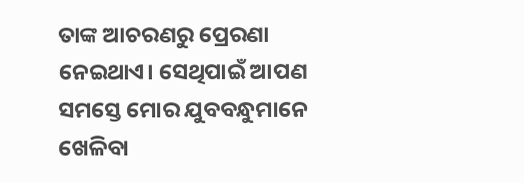ତାଙ୍କ ଆଚରଣରୁ ପ୍ରେରଣା ନେଇଥାଏ। ସେଥିପାଇଁ ଆପଣ ସମସ୍ତେ ମୋର ଯୁବବନ୍ଧୁମାନେ ଖେଳିବା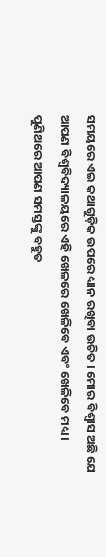ସମୟରେ ଏଇ କଥାଗୁଡ଼ିକ ଉପରେ ଧ୍ୟାନ ରଖିବା ଉଚିତ । ମୋର ବିଶ୍ୱାସ ଅଛି ଯେ ଆପଣ ବିଶ୍ୱବିଦ୍ୟାଳୟରେ ଏହି ଖେଳରେ ଖେଳିବେ ଏବଂ ଖେଳିବେ ମଧ୍ୟ । ପୁଣିଥରେ ଆପଣ ସମସ୍ତଙ୍କୁ ବହୁତ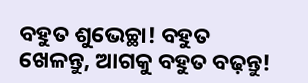ବହୁତ ଶୁଭେଚ୍ଛା! ବହୁତ ଖେଳନ୍ତୁ, ଆଗକୁ ବହୁତ ବଢ଼ନ୍ତୁ!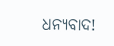ଧନ୍ୟବାଦ!